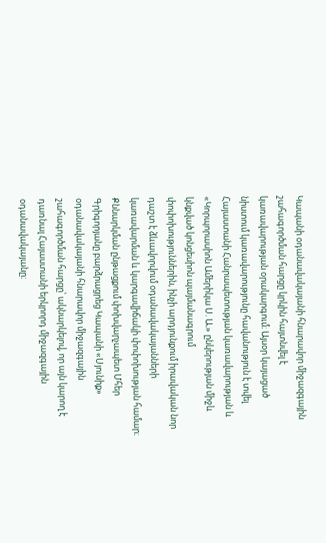Կապանի օդանավակայանի հնարավոր միջազգային շահագործման հարցը կրկին հայտնվել է կառավարության օրակարգում։ Այսօր կայացած նիստում կառավարությունը հավանություն է տվել Հայաստանի Հանրապետության կառավարության և «Կորպորասիոն Ամերիկա Ս. Ա.» ընկերության միջև կնքված կոնցեսիոն պայմանագրում փոփոխություններին, ինչի արդյունքում իրավական նոր դաշտ է ձևավորվում օդանավակայանների կառավարման և կարգավիճակի փոփոխության համար։
Քննարկման ընթացքում փոխվարչապետ Մհեր Գրիգորյանը բարձրացրեց Կապանի «Սյունիք» օդանավակայանի հնարավոր միջազգային շահագործման հարցը՝ ակնարկելով, որ այն կարող է դառնալ Հայաստանի երկրորդ միջազգային օդանավակայանը։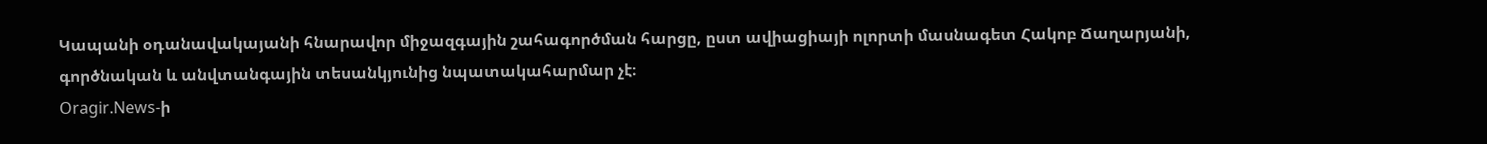Կապանի օդանավակայանի հնարավոր միջազգային շահագործման հարցը, ըստ ավիացիայի ոլորտի մասնագետ Հակոբ Ճաղարյանի, գործնական և անվտանգային տեսանկյունից նպատակահարմար չէ։
Oragir.News-ի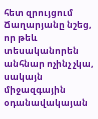հետ զրույցում Ճաղարյանը նշեց, որ թեև տեսականորեն անհնար ոչինչ չկա, սակայն միջազգային օդանավակայան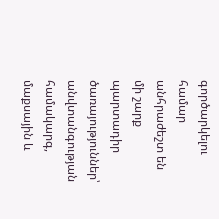գործարկելու համար անհրաժեշտ են մի շարք պարտադիր ծառայություններ՝ անվտանգության համակարգ, մաքսային և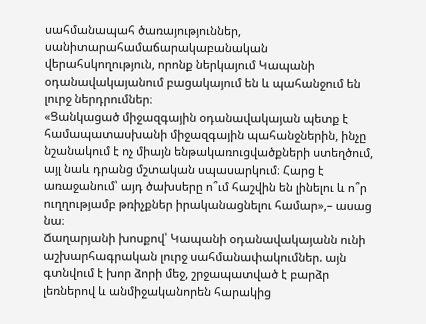սահմանապահ ծառայություններ, սանիտարահամաճարակաբանական վերահսկողություն, որոնք ներկայում Կապանի օդանավակայանում բացակայում են և պահանջում են լուրջ ներդրումներ։
«Ցանկացած միջազգային օդանավակայան պետք է համապատասխանի միջազգային պահանջներին, ինչը նշանակում է ոչ միայն ենթակառուցվածքների ստեղծում, այլ նաև դրանց մշտական սպասարկում։ Հարց է առաջանում՝ այդ ծախսերը ո՞ւմ հաշվին են լինելու և ո՞ր ուղղությամբ թռիչքներ իրականացնելու համար»,– ասաց նա։
Ճաղարյանի խոսքով՝ Կապանի օդանավակայանն ունի աշխարհագրական լուրջ սահմանափակումներ. այն գտնվում է խոր ձորի մեջ, շրջապատված է բարձր լեռներով և անմիջականորեն հարակից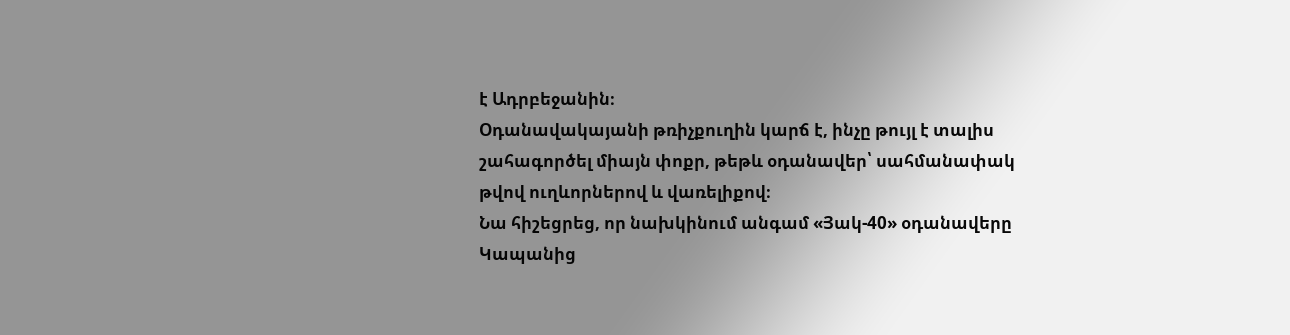է Ադրբեջանին։
Օդանավակայանի թռիչքուղին կարճ է, ինչը թույլ է տալիս շահագործել միայն փոքր, թեթև օդանավեր՝ սահմանափակ թվով ուղևորներով և վառելիքով։
Նա հիշեցրեց, որ նախկինում անգամ «Յակ-40» օդանավերը Կապանից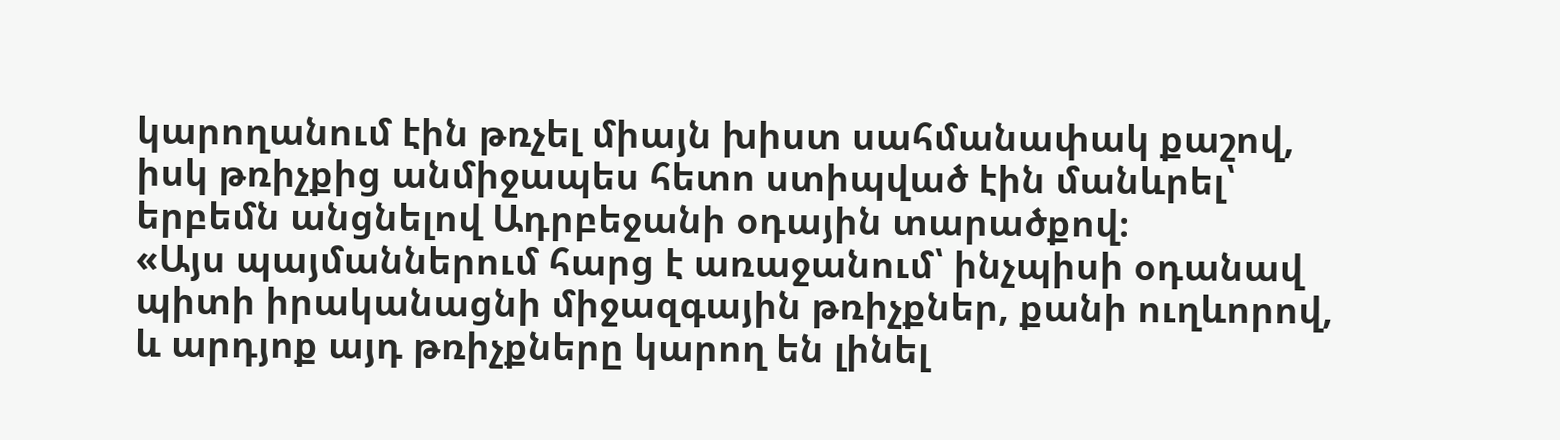կարողանում էին թռչել միայն խիստ սահմանափակ քաշով, իսկ թռիչքից անմիջապես հետո ստիպված էին մանևրել՝ երբեմն անցնելով Ադրբեջանի օդային տարածքով։
«Այս պայմաններում հարց է առաջանում՝ ինչպիսի օդանավ պիտի իրականացնի միջազգային թռիչքներ, քանի ուղևորով, և արդյոք այդ թռիչքները կարող են լինել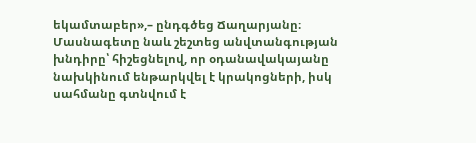եկամտաբեր»,– ընդգծեց Ճաղարյանը։
Մասնագետը նաև շեշտեց անվտանգության խնդիրը՝ հիշեցնելով, որ օդանավակայանը նախկինում ենթարկվել է կրակոցների, իսկ սահմանը գտնվում է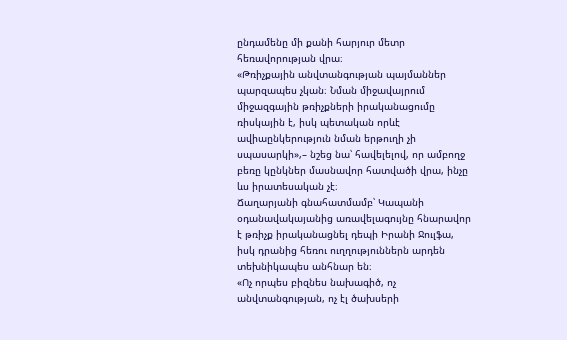ընդամենը մի քանի հարյուր մետր հեռավորության վրա։
«Թռիչքային անվտանգության պայմաններ պարզապես չկան։ Նման միջավայրում միջազգային թռիչքների իրականացումը ռիսկային է, իսկ պետական որևէ ավիաընկերություն նման երթուղի չի սպասարկի»,– նշեց նա՝ հավելելով, որ ամբողջ բեռը կընկներ մասնավոր հատվածի վրա, ինչը ևս իրատեսական չէ։
Ճաղարյանի գնահատմամբ՝ Կապանի օդանավակայանից առավելագույնը հնարավոր է թռիչք իրականացնել դեպի Իրանի Ջուլֆա, իսկ դրանից հեռու ուղղություններն արդեն տեխնիկապես անհնար են։
«Ոչ որպես բիզնես նախագիծ, ոչ անվտանգության, ոչ էլ ծախսերի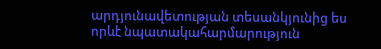արդյունավետության տեսանկյունից ես որևէ նպատակահարմարություն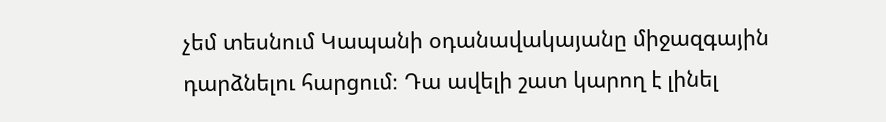չեմ տեսնում Կապանի օդանավակայանը միջազգային դարձնելու հարցում։ Դա ավելի շատ կարող է լինել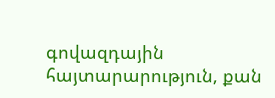գովազդային հայտարարություն, քան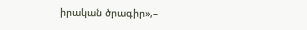իրական ծրագիր»,–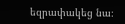եզրափակեց նա։